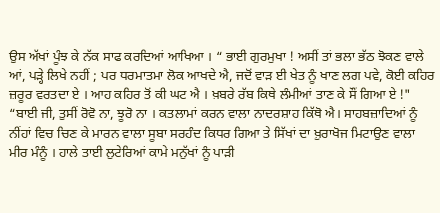ਉਸ ਅੱਖਾਂ ਪੂੰਝ ਕੇ ਨੱਕ ਸਾਫ ਕਰਦਿਆਂ ਆਖਿਆ । “ ਭਾਈ ਗੁਰਮੁਖਾ ! ਅਸੀਂ ਤਾਂ ਭਲਾ ਭੱਠ ਝੋਕਣ ਵਾਲੇ ਆਂ, ਪੜ੍ਹੇ ਲਿਖੇ ਨਹੀਂ ; ਪਰ ਧਰਮਾਤਮਾ ਲੋਕ ਆਖਦੇ ਐ, ਜਦੋਂ ਵਾੜ ਈ ਖੇਤ ਨੂੰ ਖਾਣ ਲਗ ਪਵੇ, ਕੋਈ ਕਹਿਰ ਜ਼ਰੂਰ ਵਰਤਦਾ ਏ । ਆਹ ਕਹਿਰ ਤੋਂ ਕੀ ਘਟ ਐ । ਖ਼ਬਰੇ ਰੱਬ ਕਿਥੇ ਲੰਮੀਆਂ ਤਾਣ ਕੇ ਸੌਂ ਗਿਆ ਏ !"
“ਬਾਈ ਜੀ, ਤੁਸੀਂ ਰੋਵੋ ਨਾ, ਝੂਰੋ ਨਾ । ਕਤਲਾਮਾਂ ਕਰਨ ਵਾਲਾ ਨਾਦਰਸ਼ਾਹ ਕਿੱਥੋ ਐ। ਸਾਹਬਜ਼ਾਦਿਆਂ ਨੂੰ ਨੀਂਹਾਂ ਵਿਚ ਚਿਣ ਕੇ ਮਾਰਨ ਵਾਲਾ ਸੂਬਾ ਸਰਹੰਦ ਕਿਧਰ ਗਿਆ ਤੇ ਸਿੱਖਾਂ ਦਾ ਖ਼ੁਰਾਖੋਜ ਮਿਟਾਉਣ ਵਾਲਾ ਮੀਰ ਮੰਨੂੰ । ਹਾਲੇ ਤਾਈ ਲੁਟੇਰਿਆਂ ਕਾਮੇ ਮਨੁੱਖਾਂ ਨੂੰ ਪਾੜੀ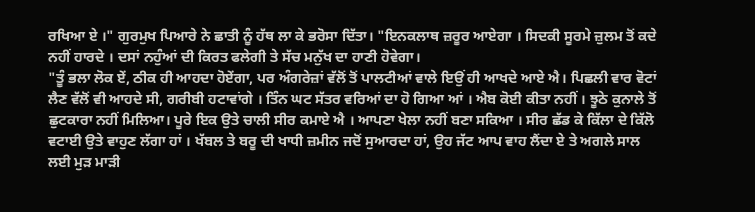ਰਖਿਆ ਏ ।" ਗੁਰਮੁਖ ਪਿਆਰੇ ਨੇ ਛਾਤੀ ਨੂੰ ਹੱਥ ਲਾ ਕੇ ਭਰੋਸਾ ਦਿੱਤਾ। "ਇਨਕਲਾਥ ਜ਼ਰੂਰ ਆਏਗਾ । ਸਿਦਕੀ ਸੂਰਮੇ ਜ਼ੁਲਮ ਤੋਂ ਕਦੇ ਨਹੀਂ ਹਾਰਦੇ । ਦਸਾਂ ਨਹੁੰਆਂ ਦੀ ਕਿਰਤ ਫਲੇਗੀ ਤੇ ਸੱਚ ਮਨੁੱਖ ਦਾ ਹਾਣੀ ਹੋਵੇਗਾ।
"ਤੂੰ ਭਲਾ ਲੋਕ ਏਂ, ਠੀਕ ਹੀ ਆਹਦਾ ਹੋਏਂਗਾ, ਪਰ ਅੰਗਰੇਜ਼ਾਂ ਵੱਲੋਂ ਤੋਂ ਪਾਲਟੀਆਂ ਵਾਲੇ ਇਉਂ ਹੀ ਆਖਦੇ ਆਏ ਐ। ਪਿਛਲੀ ਵਾਰ ਵੋਟਾਂ ਲੈਣ ਵੱਲੋਂ ਵੀ ਆਹਦੇ ਸੀ, ਗਰੀਬੀ ਹਟਾਵਾਂਗੇ । ਤਿੰਨ ਘਟ ਸੱਤਰ ਵਰਿਆਂ ਦਾ ਹੋ ਗਿਆ ਆਂ । ਐਬ ਕੋਈ ਕੀਤਾ ਨਹੀਂ । ਝੂਠੇ ਕੁਨਾਲੇ ਤੋਂ ਛੁਟਕਾਰਾ ਨਹੀਂ ਮਿਲਿਆ। ਪੂਰੇ ਇਕ ਉਤੇ ਚਾਲੀ ਸੀਰ ਕਮਾਏ ਐ । ਆਪਣਾ ਖੇਲਾ ਨਹੀਂ ਬਣਾ ਸਕਿਆ । ਸੀਰ ਛੱਡ ਕੇ ਕਿੱਲਾ ਦੇ ਕਿੱਲੋ ਵਟਾਈ ਉਤੇ ਵਾਹੁਣ ਲੱਗਾ ਹਾਂ । ਖੱਬਲ ਤੇ ਬਰੂ ਦੀ ਖਾਧੀ ਜ਼ਮੀਨ ਜਦੋਂ ਸੁਆਰਦਾ ਹਾਂ, ਉਹ ਜੱਟ ਆਪ ਵਾਹ ਲੈਂਦਾ ਏ ਤੇ ਅਗਲੇ ਸਾਲ ਲਈ ਮੁੜ ਮਾੜੀ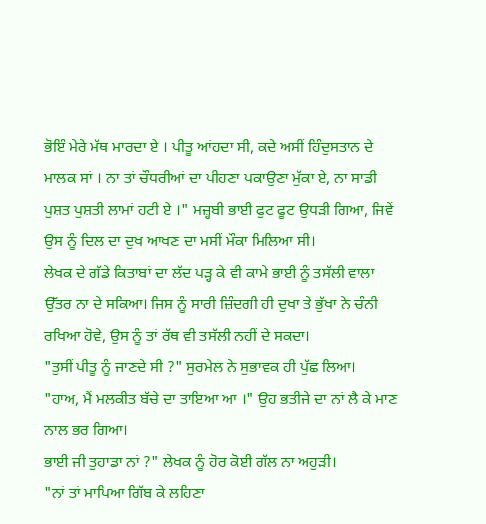ਭੋਇੰ ਮੇਰੇ ਮੱਥ ਮਾਰਦਾ ਏ । ਪੀਤੂ ਆਂਹਦਾ ਸੀ, ਕਦੇ ਅਸੀਂ ਹਿੰਦੁਸਤਾਨ ਦੇ ਮਾਲਕ ਸਾਂ । ਨਾ ਤਾਂ ਚੌਧਰੀਆਂ ਦਾ ਪੀਹਣਾ ਪਕਾਉਣਾ ਮੁੱਕਾ ਏ, ਨਾ ਸਾਡੀ ਪੁਸ਼ਤ ਪੁਸ਼ਤੀ ਲਾਮਾਂ ਹਟੀ ਏ ।" ਮਜ਼੍ਹਬੀ ਭਾਈ ਫੁਟ ਫੂਟ ਉਧੜੀ ਗਿਆ, ਜਿਵੇਂ ਉਸ ਨੂੰ ਦਿਲ ਦਾ ਦੁਖ ਆਖਣ ਦਾ ਮਸੀਂ ਮੌਕਾ ਮਿਲਿਆ ਸੀ।
ਲੇਖਕ ਦੇ ਗੱਡੇ ਕਿਤਾਬਾਂ ਦਾ ਲੱਦ ਪੜ੍ਹ ਕੇ ਵੀ ਕਾਮੇ ਭਾਈ ਨੂੰ ਤਸੱਲੀ ਵਾਲਾ ਉੱਤਰ ਨਾ ਦੇ ਸਕਿਆ। ਜਿਸ ਨੂੰ ਸਾਰੀ ਜ਼ਿੰਦਗੀ ਹੀ ਦੁਖਾ ਤੇ ਭੁੱਖਾ ਨੇ ਚੰਨੀ ਰਖਿਆ ਹੋਵੇ, ਉਸ ਨੂੰ ਤਾਂ ਰੱਥ ਵੀ ਤਸੱਲੀ ਨਹੀਂ ਦੇ ਸਕਦਾ।
"ਤੁਸੀਂ ਪੀਤੂ ਨੂੰ ਜਾਣਦੇ ਸੀ ?" ਸੁਰਮੇਲ ਨੇ ਸੁਭਾਵਕ ਹੀ ਪੁੱਛ ਲਿਆ।
"ਹਾਅ, ਮੈਂ ਮਲਕੀਤ ਬੱਚੇ ਦਾ ਤਾਇਆ ਆ ।" ਉਹ ਭਤੀਜੇ ਦਾ ਨਾਂ ਲੈ ਕੇ ਮਾਣ ਨਾਲ ਭਰ ਗਿਆ।
ਭਾਈ ਜੀ ਤੁਹਾਡਾ ਨਾਂ ?" ਲੇਖਕ ਨੂੰ ਹੋਰ ਕੋਈ ਗੱਲ ਨਾ ਅਹੁੜੀ।
"ਨਾਂ ਤਾਂ ਮਾਪਿਆ ਗਿੱਬ ਕੇ ਲਹਿਣਾ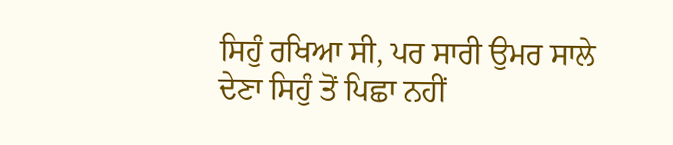ਸਿਹੁੰ ਰਖਿਆ ਸੀ, ਪਰ ਸਾਰੀ ਉਮਰ ਸਾਲੇ ਦੇਣਾ ਸਿਹੁੰ ਤੋਂ ਪਿਛਾ ਨਹੀਂ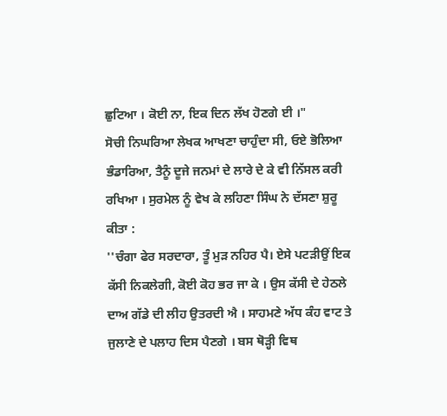ਛੁਟਿਆ । ਕੋਈ ਨਾ, ਇਕ ਦਿਨ ਲੱਖ ਹੋਣਗੇ ਈ ।"
ਸੋਚੀ ਨਿਘਰਿਆ ਲੇਖਕ ਆਖਣਾ ਚਾਹੁੰਦਾ ਸੀ, ਓਏ ਭੋਲਿਆ ਭੰਡਾਰਿਆ, ਤੈਨੂੰ ਦੂਜੇ ਜਨਮਾਂ ਦੇ ਲਾਰੇ ਦੇ ਕੇ ਵੀ ਨਿੱਸਲ ਕਰੀ ਰਖਿਆ । ਸੁਰਮੇਲ ਨੂੰ ਵੇਖ ਕੇ ਲਹਿਣਾ ਸਿੰਘ ਨੇ ਦੱਸਣਾ ਸ਼ੁਰੂ ਕੀਤਾ :
''ਚੰਗਾ ਫੇਰ ਸਰਦਾਰਾ, ਤੂੰ ਮੁੜ ਨਹਿਰ ਪੈ। ਏਸੇ ਪਟੜੀਉਂ ਇਕ ਕੱਸੀ ਨਿਕਲੇਗੀ, ਕੋਈ ਕੋਹ ਭਰ ਜਾ ਕੇ । ਉਸ ਕੱਸੀ ਦੇ ਹੇਠਲੇ ਦਾਅ ਗੱਡੇ ਦੀ ਲੀਹ ਉਤਰਦੀ ਐ । ਸਾਹਮਣੇ ਅੱਧ ਕੰਹ ਵਾਟ ਤੇ ਜੁਲਾਣੇ ਦੇ ਪਲਾਹ ਦਿਸ ਪੈਣਗੇ । ਬਸ ਥੋੜ੍ਹੀ ਵਿਥ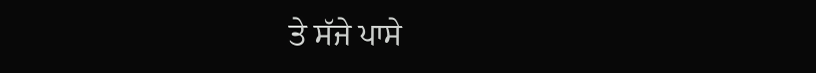ਤੇ ਸੱਜੇ ਪਾਸੇ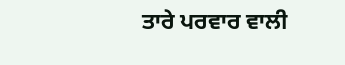ਤਾਰੇ ਪਰਵਾਰ ਵਾਲੀ